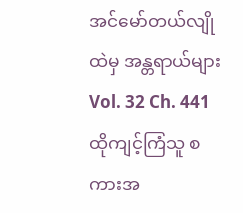အင်မော်တယ်လျိုထဲမှ အန္တရာယ်များ
Vol. 32 Ch. 441
ထိုကျင့်ကြံသူ စကားအ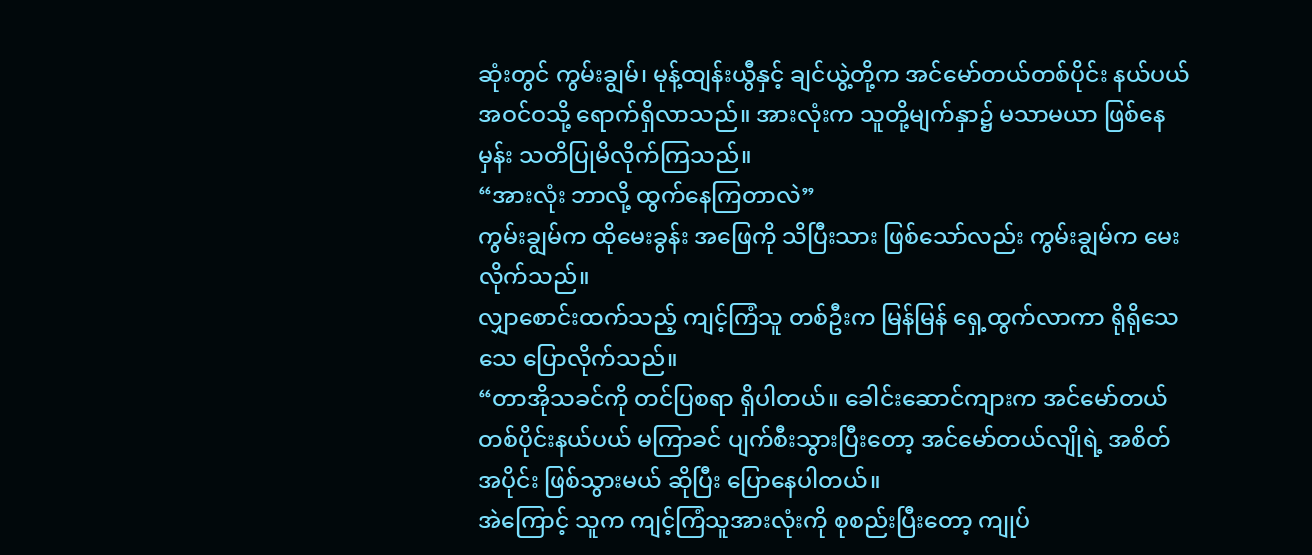ဆုံးတွင် ကွမ်းချွမ်၊ မုန့်ထျန်းယွီနှင့် ချင်ယွဲ့တို့က အင်မော်တယ်တစ်ပိုင်း နယ်ပယ် အဝင်ဝသို့ ရောက်ရှိလာသည်။ အားလုံးက သူတို့မျက်နှာ၌ မသာမယာ ဖြစ်နေမှန်း သတိပြုမိလိုက်ကြသည်။
“အားလုံး ဘာလို့ ထွက်နေကြတာလဲ”
ကွမ်းချွမ်က ထိုမေးခွန်း အဖြေကို သိပြီးသား ဖြစ်သော်လည်း ကွမ်းချွမ်က မေးလိုက်သည်။
လျှာစောင်းထက်သည့် ကျင့်ကြံသူ တစ်ဦးက မြန်မြန် ရှေ့ထွက်လာကာ ရိုရိုသေသေ ပြောလိုက်သည်။
“တာအိုသခင်ကို တင်ပြစရာ ရှိပါတယ်။ ခေါင်းဆောင်ကျားက အင်မော်တယ်တစ်ပိုင်းနယ်ပယ် မကြာခင် ပျက်စီးသွားပြီးတော့ အင်မော်တယ်လျိုရဲ့ အစိတ်အပိုင်း ဖြစ်သွားမယ် ဆိုပြီး ပြောနေပါတယ်။
အဲကြောင့် သူက ကျင့်ကြံသူအားလုံးကို စုစည်းပြီးတော့ ကျုပ်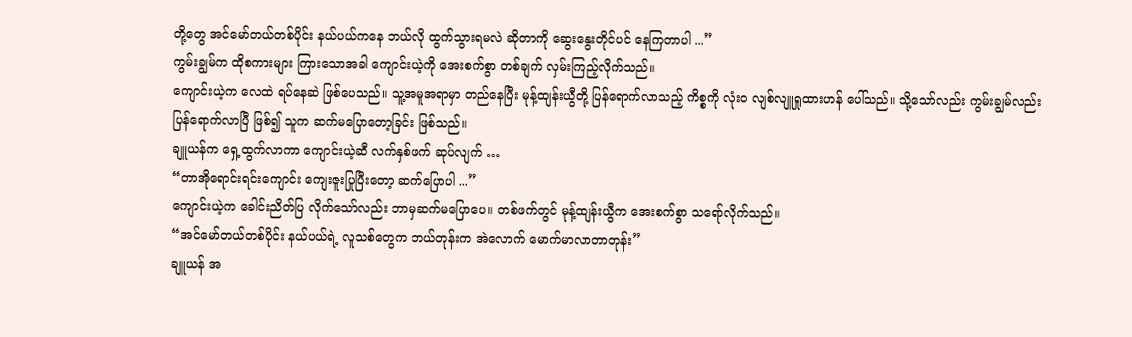တို့တွေ အင်မော်တယ်တစ်ပိုင်း နယ်ပယ်ကနေ ဘယ်လို ထွက်သွားရမလဲ ဆိုတာကို ဆွေးနွေးတိုင်ပင် နေကြတာပါ ...”
ကွမ်းချွမ်က ထိုစကားများ ကြားသောအခါ ကျောင်းယဲ့ကို အေးစက်စွာ တစ်ချက် လှမ်းကြည့်လိုက်သည်။
ကျောင်းယဲ့က လေထဲ ရပ်နေဆဲ ဖြစ်ပေသည်။ သူ့အမူအရာမှာ တည်နေပြီး မုန့်ထျန်းယွီတို့ ပြန်ရောက်လာသည့် ကိစ္စကို လုံးဝ လျစ်လျူရှုထားဟန် ပေါ်သည်။ သို့သော်လည်း ကွမ်းချွမ်လည်း ပြန်ရောက်လာပြီ ဖြစ်၍ သူက ဆက်မပြောတော့ခြင်း ဖြစ်သည်။
ချူယန်က ရှေ့ထွက်လာကာ ကျောင်းယဲ့ဆီ လက်နှစ်ဖက် ဆုပ်လျက် …
“တာအိုရောင်းရင်းကျောင်း ကျေးဇူးပြုပြီးတော့ ဆက်ပြောပါ ...”
ကျောင်းယဲ့က ခေါင်းညိတ်ပြ လိုက်သော်လည်း ဘာမှဆက်မပြောပေ။ တစ်ဖက်တွင် မုန့်ထျန်းယွီက အေးစက်စွာ သရော်လိုက်သည်။
“အင်မော်တယ်တစ်ပိုင်း နယ်ပယ်ရဲ့ လူသစ်တွေက ဘယ်တုန်းက အဲလောက် မောက်မာလာတာတုန်း”
ချူယန် အ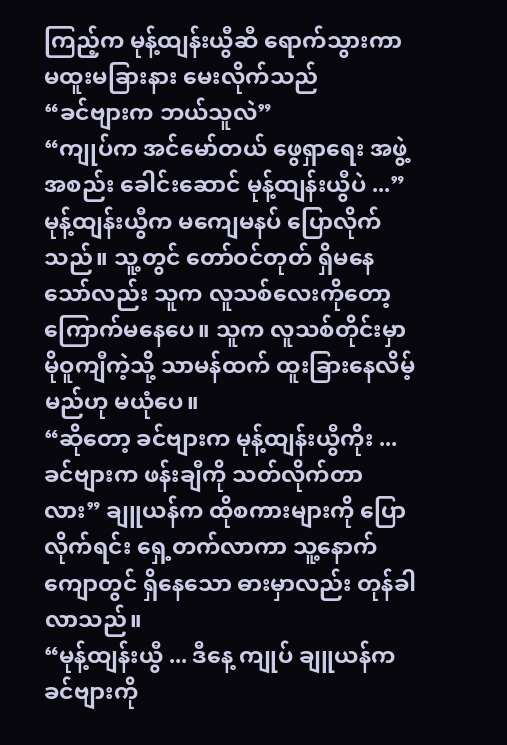ကြည့်က မုန့်ထျန်းယွီဆီ ရောက်သွားကာ မထူးမခြားနား မေးလိုက်သည်
“ခင်ဗျားက ဘယ်သူလဲ”
“ကျုပ်က အင်မော်တယ် ဖွေရှာရေး အဖွဲ့အစည်း ခေါင်းဆောင် မုန့်ထျန်းယွီပဲ ...”
မုန့်ထျန်းယွီက မကျေမနပ် ပြောလိုက်သည်။ သူ့တွင် တော်ဝင်တုတ် ရှိမနေသော်လည်း သူက လူသစ်လေးကိုတော့ ကြောက်မနေပေ။ သူက လူသစ်တိုင်းမှာ မိုဝူကျီကဲ့သို့ သာမန်ထက် ထူးခြားနေလိမ့်မည်ဟု မယုံပေ။
“ဆိုတော့ ခင်ဗျားက မုန့်ထျန်းယွီကိုး ... ခင်ဗျားက ဖန်းချီကို သတ်လိုက်တာလား” ချူယန်က ထိုစကားများကို ပြောလိုက်ရင်း ရှေ့တက်လာကာ သူ့နောက်ကျောတွင် ရှိနေသော ဓားမှာလည်း တုန်ခါလာသည်။
“မုန့်ထျန်းယွီ ... ဒီနေ့ ကျုပ် ချူယန်က ခင်ဗျားကို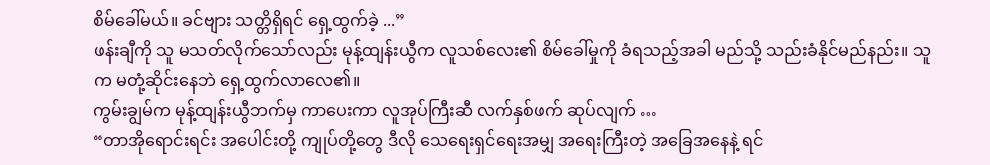စိမ်ခေါ်မယ်။ ခင်ဗျား သတ္တိရှိရင် ရှေ့ထွက်ခဲ့ ...”
ဖန်းချီကို သူ မသတ်လိုက်သော်လည်း မုန့်ထျန်းယွီက လူသစ်လေး၏ စိမ်ခေါ်မှုကို ခံရသည့်အခါ မည်သို့ သည်းခံနိုင်မည်နည်း။ သူက မတုံ့ဆိုင်းနေဘဲ ရှေ့ထွက်လာလေ၏။
ကွမ်းချွမ်က မုန့်ထျန်းယွီဘက်မှ ကာပေးကာ လူအုပ်ကြီးဆီ လက်နှစ်ဖက် ဆုပ်လျက် …
“တာအိုရောင်းရင်း အပေါင်းတို့ ကျုပ်တို့တွေ ဒီလို သေရေးရှင်ရေးအမျှ အရေးကြီးတဲ့ အခြေအနေနဲ့ ရင်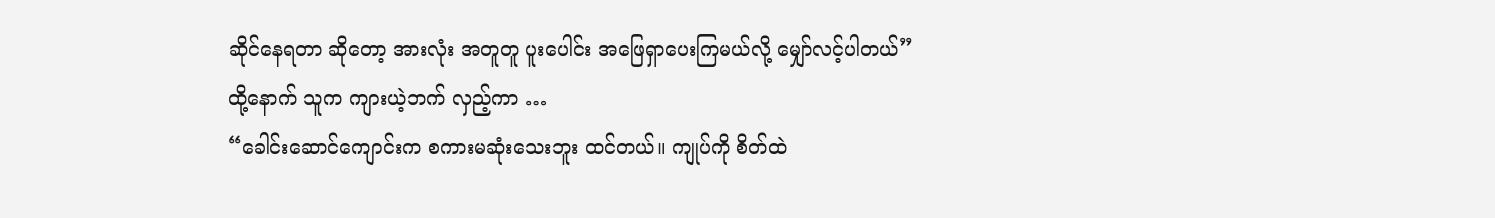ဆိုင်နေရတာ ဆိုတော့ အားလုံး အတူတူ ပူးပေါင်း အဖြေရှာပေးကြမယ်လို့ မျှော်လင့်ပါတယ်”
ထို့နောက် သူက ကျားယဲ့ဘက် လှည့်ကာ …
“ခေါင်းဆောင်ကျောင်းက စကားမဆုံးသေးဘူး ထင်တယ်။ ကျုပ်ကို စိတ်ထဲ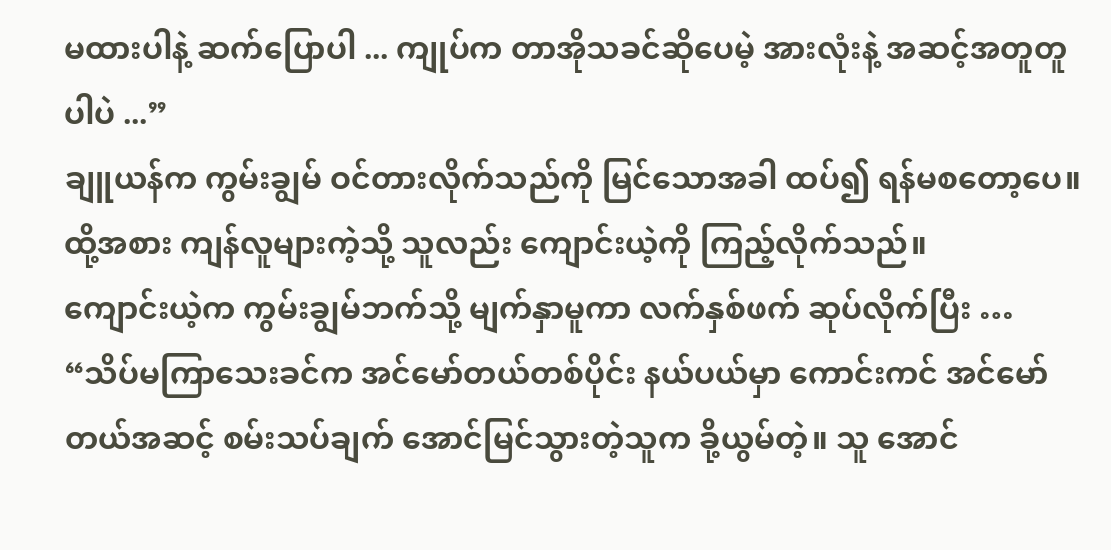မထားပါနဲ့ ဆက်ပြောပါ ... ကျုပ်က တာအိုသခင်ဆိုပေမဲ့ အားလုံးနဲ့ အဆင့်အတူတူပါပဲ ...”
ချူယန်က ကွမ်းချွမ် ဝင်တားလိုက်သည်ကို မြင်သောအခါ ထပ်၍ ရန်မစတော့ပေ။ ထို့အစား ကျန်လူများကဲ့သို့ သူလည်း ကျောင်းယဲ့ကို ကြည့်လိုက်သည်။
ကျောင်းယဲ့က ကွမ်းချွမ်ဘက်သို့ မျက်နှာမူကာ လက်နှစ်ဖက် ဆုပ်လိုက်ပြီး …
“သိပ်မကြာသေးခင်က အင်မော်တယ်တစ်ပိုင်း နယ်ပယ်မှာ ကောင်းကင် အင်မော်တယ်အဆင့် စမ်းသပ်ချက် အောင်မြင်သွားတဲ့သူက ခို့ယွမ်တဲ့။ သူ အောင်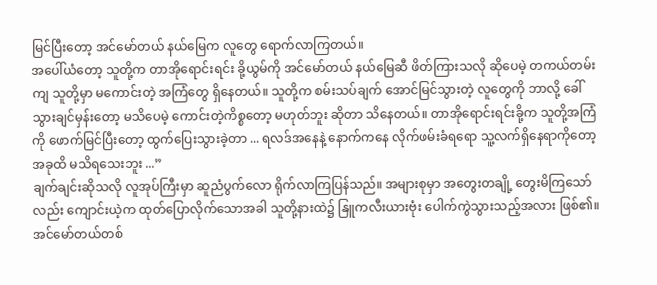မြင်ပြီးတော့ အင်မော်တယ် နယ်မြေက လူတွေ ရောက်လာကြတယ်။
အပေါ်ယံတော့ သူတို့က တာအိုရောင်းရင်း ခို့ယွမ်ကို အင်မော်တယ် နယ်မြေဆီ ဖိတ်ကြားသလို ဆိုပေမဲ့ တကယ်တမ်းကျ သူတို့မှာ မကောင်းတဲ့ အကြံတွေ ရှိနေတယ်။ သူတို့က စမ်းသပ်ချက် အောင်မြင်သွားတဲ့ လူတွေကို ဘာလို့ ခေါ်သွားချင်မှန်းတော့ မသိပေမဲ့ ကောင်းတဲ့ကိစ္စတော့ မဟုတ်ဘူး ဆိုတာ သိနေတယ်။ တာအိုရောင်းရင်းခို့က သူတို့အကြံကို ဖောက်မြင်ပြီးတော့ ထွက်ပြေးသွားခဲ့တာ ... ရလဒ်အနေနဲ့ နောက်ကနေ လိုက်ဖမ်းခံရရော သူ့လက်ရှိနေရာကိုတော့ အခုထိ မသိရသေးဘူး ...”
ချက်ချင်းဆိုသလို လူအုပ်ကြီးမှာ ဆူညံပွက်လော ရိုက်လာကြပြန်သည်။ အများစုမှာ အတွေးတချို့ တွေးမိကြသော်လည်း ကျောင်းယဲ့က ထုတ်ပြောလိုက်သောအခါ သူတို့နားထဲ၌ နြူကလီးယားဗုံး ပေါက်ကွဲသွားသည့်အလား ဖြစ်၏။
အင်မော်တယ်တစ်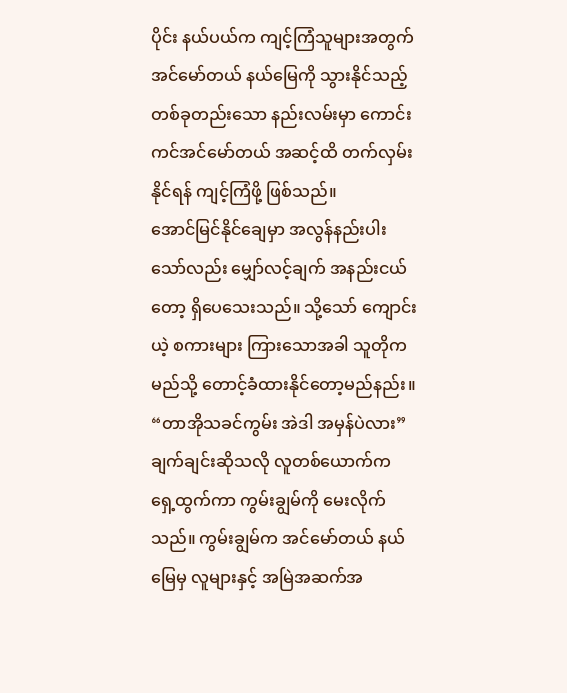ပိုင်း နယ်ပယ်က ကျင့်ကြံသူများအတွက် အင်မော်တယ် နယ်မြေကို သွားနိုင်သည့် တစ်ခုတည်းသော နည်းလမ်းမှာ ကောင်းကင်အင်မော်တယ် အဆင့်ထိ တက်လှမ်းနိုင်ရန် ကျင့်ကြံဖို့ ဖြစ်သည်။
အောင်မြင်နိုင်ချေမှာ အလွန်နည်းပါးသော်လည်း မျှော်လင့်ချက် အနည်းငယ်တော့ ရှိပေသေးသည်။ သို့သော် ကျောင်းယဲ့ စကားများ ကြားသောအခါ သူတိုက မည်သို့ တောင့်ခံထားနိုင်တော့မည်နည်း။
“တာအိုသခင်ကွမ်း အဲဒါ အမှန်ပဲလား” ချက်ချင်းဆိုသလို လူတစ်ယောက်က ရှေ့ထွက်ကာ ကွမ်းချွမ်ကို မေးလိုက်သည်။ ကွမ်းချွမ်က အင်မော်တယ် နယ်မြေမှ လူများနှင့် အမြဲအဆက်အ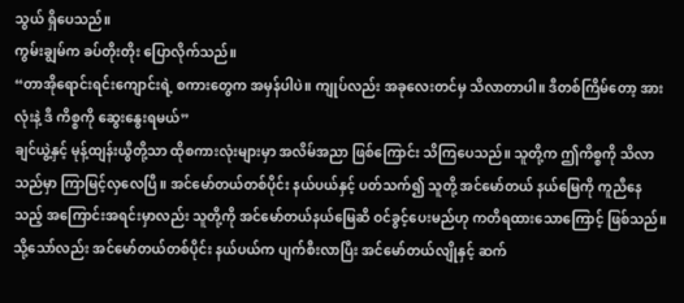သွယ် ရှိပေသည်။
ကွမ်းချွမ်က ခပ်တိုးတိုး ပြောလိုက်သည်။
“တာအိုရောင်းရင်းကျောင်းရဲ့ စကားတွေက အမှန်ပါပဲ။ ကျုပ်လည်း အခုလေးတင်မှ သိလာတာပါ။ ဒီတစ်ကြိမ်တော့ အားလုံးနဲ့ ဒီ ကိစ္စကို ဆွေးနွေးရမယ်”
ချင်ယွဲ့နှင့် မုန့်ထျန်းယွီတို့သာ ထိုစကားလုံးများမှာ အလိမ်အညာ ဖြစ်ကြောင်း သိကြပေသည်။ သူတို့က ဤကိစ္စကို သိလာသည်မှာ ကြာမြင့်လှလေပြီ။ အင်မော်တယ်တစ်ပိုင်း နယ်ပယ်နှင့် ပတ်သက်၍ သူတို့ အင်မော်တယ် နယ်မြေကို ကူညီနေသည့် အကြောင်းအရင်းမှာလည်း သူတို့ကို အင်မော်တယ်နယ်မြေဆိ ဝင်ခွင့်ပေးမည်ဟု ကတိရထားသောကြောင့် ဖြစ်သည်။
သို့သော်လည်း အင်မော်တယ်တစ်ပိုင်း နယ်ပယ်က ပျက်စီးလာပြီး အင်မော်တယ်လျိုနှင့် ဆက်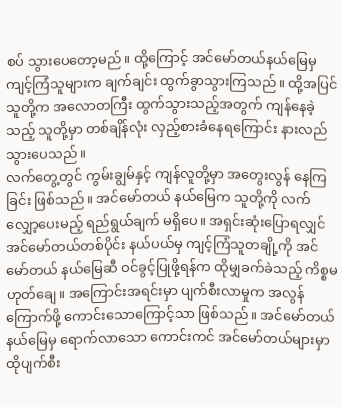စပ် သွားပေတော့မည်။ ထို့ကြောင့် အင်မော်တယ်နယ်မြေမှ ကျင့်ကြံသူများက ချက်ချင်း ထွက်ခွာသွားကြသည်။ ထို့အပြင် သူတို့က အလောတကြီး ထွက်သွားသည့်အတွက် ကျန်နေခဲ့သည့် သူတို့မှာ တစ်ချိန်လုံး လှည့်စားခံနေရကြောင်း နားလည်သွားပေသည်။
လက်တွေ့တွင် ကွမ်းချွမ်နှင့် ကျန်လူတို့မှာ အတွေးလွန် နေကြခြင်း ဖြစ်သည်။ အင်မော်တယ် နယ်မြေက သူတို့ကို လက်လျှော့ပေးမည့် ရည်ရွယ်ချက် မရှိပေ။ အရှင်းဆုံးပြောရလျှင် အင်မော်တယ်တစ်ပိုင်း နယ်ပယ်မှ ကျင့်ကြံသူတချို့ကို အင်မော်တယ် နယ်မြေဆီ ဝင်ခွင့်ပြုဖို့ရန်က ထိုမျှခက်ခဲသည့် ကိစ္စမဟုတ်ချေ။ အကြောင်းအရင်းမှာ ပျက်စီးလာမှုက အလွန်ကြောက်ဖို့ ကောင်းသောကြောင့်သာ ဖြစ်သည်။ အင်မော်တယ် နယ်မြေမှ ရောက်လာသော ကောင်းကင် အင်မော်တယ်များမှာ ထိုပျက်စီး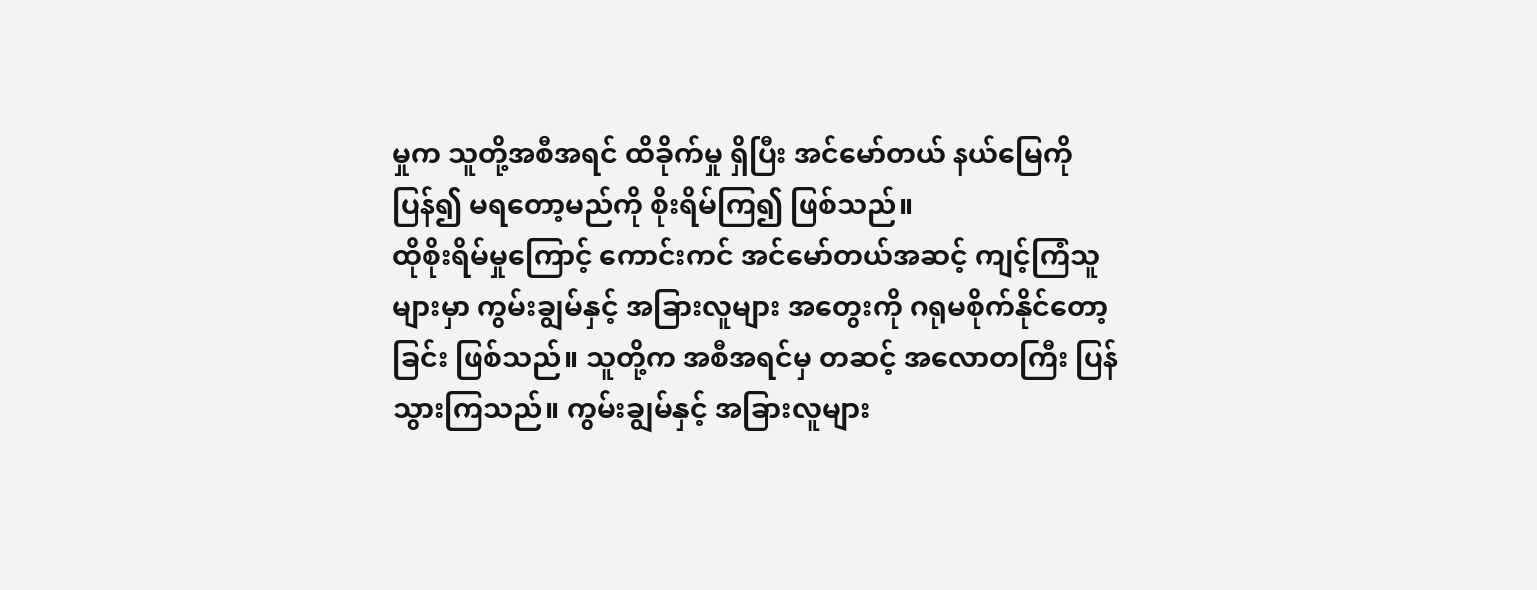မှုက သူတို့အစီအရင် ထိခိုက်မှု ရှိပြီး အင်မော်တယ် နယ်မြေကို ပြန်၍ မရတော့မည်ကို စိုးရိမ်ကြ၍ ဖြစ်သည်။
ထိုစိုးရိမ်မှုကြောင့် ကောင်းကင် အင်မော်တယ်အဆင့် ကျင့်ကြံသူများမှာ ကွမ်းချွမ်နှင့် အခြားလူများ အတွေးကို ဂရုမစိုက်နိုင်တော့ခြင်း ဖြစ်သည်။ သူတို့က အစီအရင်မှ တဆင့် အလောတကြီး ပြန်သွားကြသည်။ ကွမ်းချွမ်နှင့် အခြားလူများ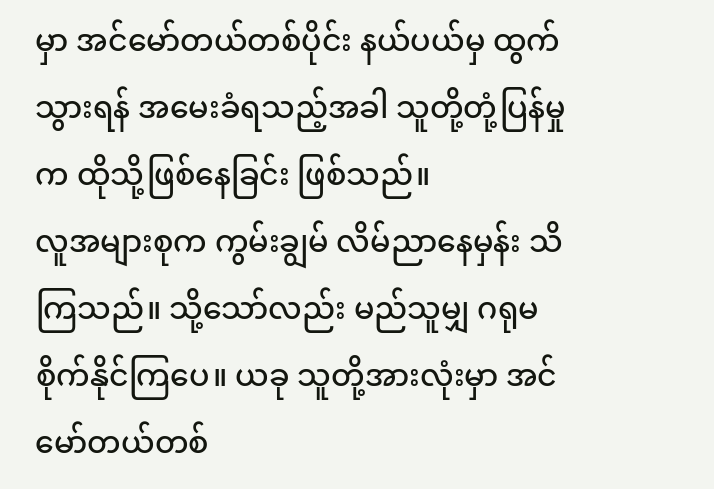မှာ အင်မော်တယ်တစ်ပိုင်း နယ်ပယ်မှ ထွက်သွားရန် အမေးခံရသည့်အခါ သူတို့တုံ့ပြန်မှုက ထိုသို့ဖြစ်နေခြင်း ဖြစ်သည်။
လူအများစုက ကွမ်းချွမ် လိမ်ညာနေမှန်း သိကြသည်။ သို့သော်လည်း မည်သူမျှ ဂရုမစိုက်နိုင်ကြပေ။ ယခု သူတို့အားလုံးမှာ အင်မော်တယ်တစ်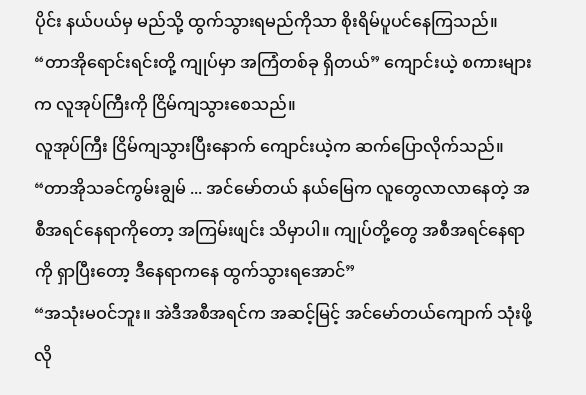ပိုင်း နယ်ပယ်မှ မည်သို့ ထွက်သွားရမည်ကိုသာ စိုးရိမ်ပူပင်နေကြသည်။
“တာအိုရောင်းရင်းတို့ ကျုပ်မှာ အကြံတစ်ခု ရှိတယ်” ကျောင်းယဲ့ စကားများက လူအုပ်ကြီးကို ငြိမ်ကျသွားစေသည်။
လူအုပ်ကြီး ငြိမ်ကျသွားပြီးနောက် ကျောင်းယဲ့က ဆက်ပြောလိုက်သည်။
“တာအိုသခင်ကွမ်းချွမ် ... အင်မော်တယ် နယ်မြေက လူတွေလာလာနေတဲ့ အစီအရင်နေရာကိုတော့ အကြမ်းဖျင်း သိမှာပါ။ ကျုပ်တို့တွေ အစီအရင်နေရာကို ရှာပြီးတော့ ဒီနေရာကနေ ထွက်သွားရအောင်”
“အသုံးမဝင်ဘူး။ အဲဒီအစီအရင်က အဆင့်မြင့် အင်မော်တယ်ကျောက် သုံးဖို့ လို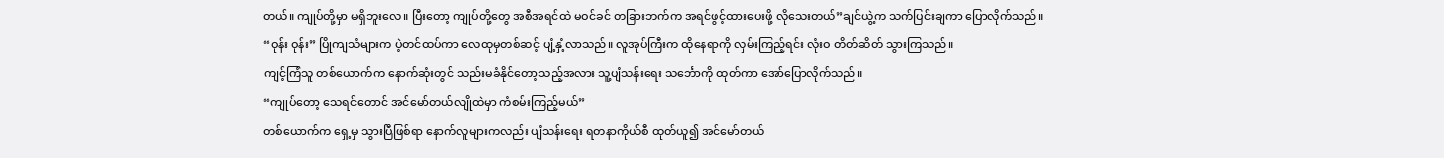တယ်။ ကျုပ်တို့မှာ မရှိဘူးလေ။ ပြီးတော့ ကျုပ်တို့တွေ အစီအရင်ထဲ မဝင်ခင် တခြားဘက်က အရင်ဖွင့်ထားပေးဖို့ လိုသေးတယ်”ချင်ယွဲ့က သက်ပြင်းချကာ ပြောလိုက်သည်။
“ဝုန်း ဝုန်း” ပြိုကျသံများက ပဲ့တင်ထပ်ကာ လေထုမှတစ်ဆင့် ပျံ့နှံ့လာသည်။ လူအုပ်ကြီးက ထိုနေရာကို လှမ်းကြည့်ရင်း လုံးဝ တိတ်ဆိတ် သွားကြသည်။
ကျင့်ကြံသူ တစ်ယောက်က နောက်ဆုံးတွင် သည်းမခံနိုင်တော့သည့်အလား သူ့ပျံသန်းရေး သင်္ဘောကို ထုတ်ကာ အော်ပြောလိုက်သည်။
“ကျုပ်တော့ သေရင်တောင် အင်မော်တယ်လျိုထဲမှာ ကံစမ်းကြည့်မယ်”
တစ်ယောက်က ရှေ့မှ သွားပြီဖြစ်ရာ နောက်လူများကလည်း ပျံသန်းရေး ရတနာကိုယ်စီ ထုတ်ယူ၍ အင်မော်တယ်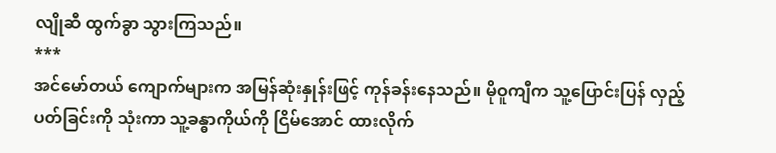လျိုဆီ ထွက်ခွာ သွားကြသည်။
***
အင်မော်တယ် ကျောက်များက အမြန်ဆုံးနှုန်းဖြင့် ကုန်ခန်းနေသည်။ မိုဝူကျီက သူ့ပြောင်းပြန် လှည့်ပတ်ခြင်းကို သုံးကာ သူ့ခန္ဓာကိုယ်ကို ငြိမ်အောင် ထားလိုက်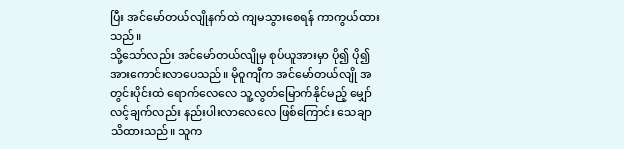ပြီး အင်မော်တယ်လျိုနက်ထဲ ကျမသွားစေရန် ကာကွယ်ထားသည်။
သို့သော်လည်း အင်မော်တယ်လျိုမှ စုပ်ယူအားမှာ ပို၍ ပို၍ အားကောင်းလာပေသည်။ မိုဝူကျီက အင်မော်တယ်လျို အတွင်းပိုင်းထဲ ရောက်လေလေ သူ့လွတ်မြောက်နိုင်မည့် မျှော်လင့်ချက်လည်း နည်းပါးလာလေလေ ဖြစ်ကြောင်း သေချာသိထားသည်။ သူက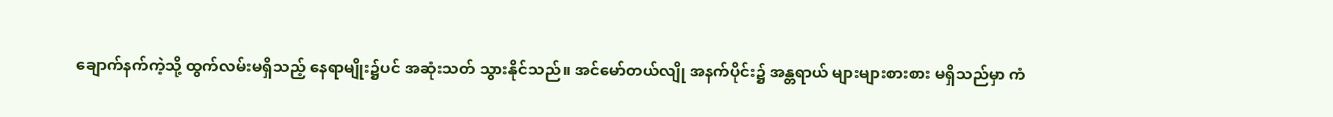ချောက်နက်ကဲ့သို့ ထွက်လမ်းမရှိသည့် နေရာမျိုး၌ပင် အဆုံးသတ် သွားနိုင်သည်။ အင်မော်တယ်လျို အနက်ပိုင်း၌ အန္တရာယ် များများစားစား မရှိသည်မှာ ကံ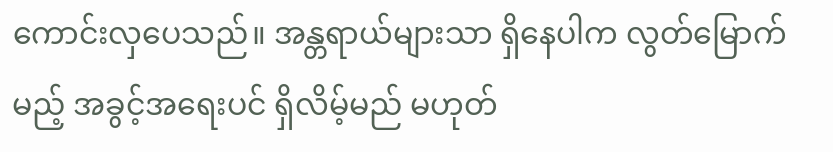ကောင်းလှပေသည်။ အန္တရာယ်များသာ ရှိနေပါက လွတ်မြောက်မည့် အခွင့်အရေးပင် ရှိလိမ့်မည် မဟုတ်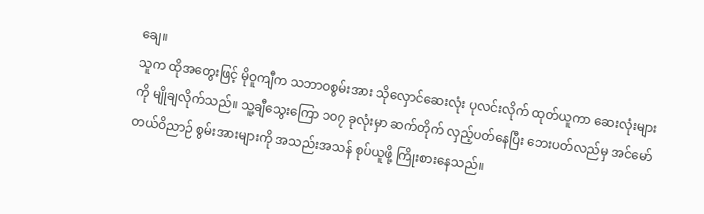ချေ။
သူက ထိုအတွေးဖြင့် မိုဝူကျီက သဘာဝစွမ်းအား သိုလှောင်ဆေးလုံး ပုလင်းလိုက် ထုတ်ယူကာ ဆေးလုံးများကို မျိုချလိုက်သည်။ သူ့ချီသွေးကြော ၁၀၇ ခုလုံးမှာ ဆက်တိုက် လှည့်ပတ်နေပြီး ဘေးပတ်လည်မှ အင်မော်တယ်ဝိညာဉ် စွမ်းအားများကို အသည်းအသန် စုပ်ယူဖို့ ကြိုးစားနေသည်။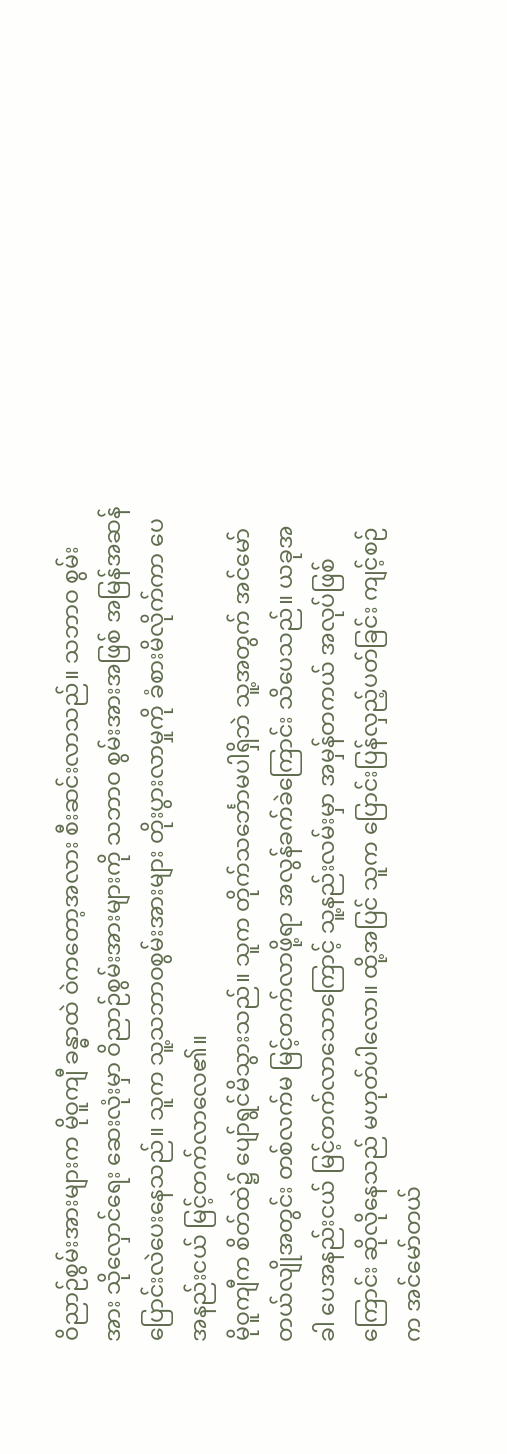ဝိညာဉ်စွမ်းအားများက မိုဝူကျီ ခန္ဓာထဲ ဝဲကတော့အလား စီးဆင်းလာသည်။ သဘာဝ စွမ်းအား သိုလှောင်ရေး ဆေးလုံးမှာ ဝိညာဉ်စွမ်းအားများကို သဘာဝ စွမ်းအားအဖြစ် အမြန်အဆန် ပြောင်းလဲပေးနေသည်။ သူက သူ့သဘာဝစွမ်းအားများ တိုးပွားလာမှုကို ခံစားမိလိုက်ကာ ပေအနည်းငယ် မြင့်တက်လာလေ၏။
မိုဝူကျီက စိတ်ထဲ၌ ပျော်ရွင်မိသွားသည်။ သူက တိုက်သင်္ဘောမပါရှိဘဲ သူ့အတွက် အင်မော်တယ်လျိုအတွင်း တစ်လက်မ မြင့်တက်လာဖို့ရာ အလွန်ခက်ခဲကြောင်း သိပေသည်။ ယခုအခါ ပေအနည်းငယ် မြင့်တက်လာသောကြောင့် သူ့နည်းလမ်းမှာ အမှန်တကယ် အလုပ်ဖြစ်ကြောင်း ဆိုလိုနေသည် မဟုတ်ပါလော။ ထို့အပြင် သူက ပြောင်းပြန်လှည့်ပတ်ခြင်း ကျင့်စဉ်က အင်မော်တယ်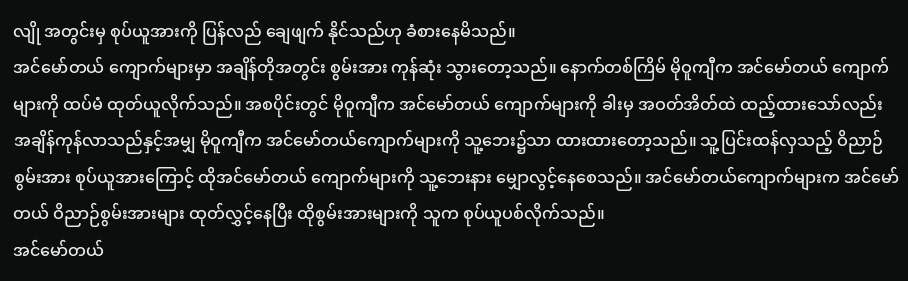လျို အတွင်းမှ စုပ်ယူအားကို ပြန်လည် ချေဖျက် နိုင်သည်ဟု ခံစားနေမိသည်။
အင်မော်တယ် ကျောက်များမှာ အချိန်တိုအတွင်း စွမ်းအား ကုန်ဆုံး သွားတော့သည်။ နောက်တစ်ကြိမ် မိုဝူကျီက အင်မော်တယ် ကျောက်များကို ထပ်မံ ထုတ်ယူလိုက်သည်။ အစပိုင်းတွင် မိုဝူကျီက အင်မော်တယ် ကျောက်များကို ခါးမှ အဝတ်အိတ်ထဲ ထည့်ထားသော်လည်း အချိန်ကုန်လာသည်နှင့်အမျှ မိုဝူကျီက အင်မော်တယ်ကျောက်များကို သူ့ဘေး၌သာ ထားထားတော့သည်။ သူ့ပြင်းထန်လှသည့် ဝိညာဉ်စွမ်းအား စုပ်ယူအားကြောင့် ထိုအင်မော်တယ် ကျောက်များကို သူ့ဘေးနား မျှောလွင့်နေစေသည်။ အင်မော်တယ်ကျောက်များက အင်မော်တယ် ဝိညာဉ်စွမ်းအားများ ထုတ်လွှင့်နေပြီး ထိုစွမ်းအားများကို သူက စုပ်ယူပစ်လိုက်သည်။
အင်မော်တယ်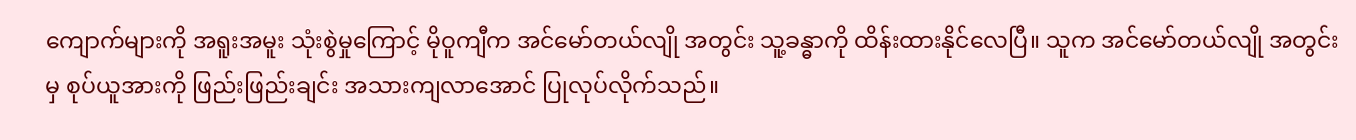ကျောက်များကို အရူးအမူး သုံးစွဲမှုကြောင့် မိုဝူကျီက အင်မော်တယ်လျို အတွင်း သူ့ခန္ဓာကို ထိန်းထားနိုင်လေပြီ။ သူက အင်မော်တယ်လျို အတွင်းမှ စုပ်ယူအားကို ဖြည်းဖြည်းချင်း အသားကျလာအောင် ပြုလုပ်လိုက်သည်။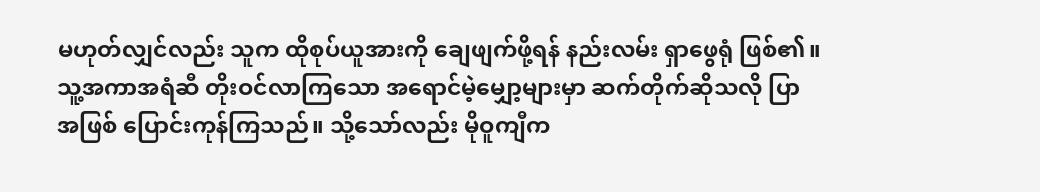မဟုတ်လျှင်လည်း သူက ထိုစုပ်ယူအားကို ချေဖျက်ဖို့ရန် နည်းလမ်း ရှာဖွေရုံ ဖြစ်၏။
သူ့အကာအရံဆီ တိုးဝင်လာကြသော အရောင်မဲ့မျှော့များမှာ ဆက်တိုက်ဆိုသလို ပြာအဖြစ် ပြောင်းကုန်ကြသည်။ သို့သော်လည်း မိုဝူကျီက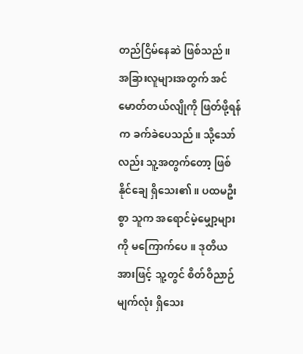တည်ငြိမ်နေဆဲ ဖြစ်သည်။
အခြားလူများအတွက် အင်မောတ်တယ်လျိုကို ဖြတ်ဖို့ရန်က ခက်ခဲပေသည်။ သို့သော်လည်း သူ့အတွက်တော့ ဖြစ်နိုင်ချေ ရှိသေး၏။ ပထမဦးစွာ သူက အရောင်မဲ့မျှော့များကို မကြောက်ပေ။ ဒုတိယအားဖြင့် သူ့တွင် စိတ်ဝိညာဉ်မျက်လုံး ရှိသေး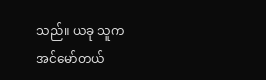သည်။ ယခု သူက အင်မော်တယ်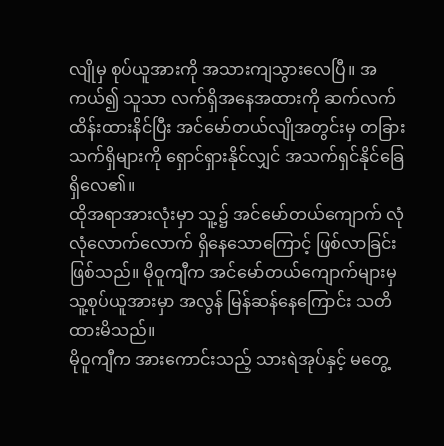လျိုမှ စုပ်ယူအားကို အသားကျသွားလေပြီ။ အကယ်၍ သူသာ လက်ရှိအနေအထားကို ဆက်လက် ထိန်းထားနိင်ပြီး အင်မော်တယ်လျိုအတွင်းမှ တခြားသက်ရှိများကို ရှောင်ရှားနိုင်လျှင် အသက်ရှင်နိုင်ခြေ ရှိလေ၏။
ထိုအရာအားလုံးမှာ သူ့၌ အင်မော်တယ်ကျောက် လုံလုံလောက်လောက် ရှိနေသောကြောင့် ဖြစ်လာခြင်း ဖြစ်သည်။ မိုဝူကျီက အင်မော်တယ်ကျောက်များမှ သူ့စုပ်ယူအားမှာ အလွန် မြန်ဆန်နေကြောင်း သတိထားမိသည်။
မိုဝူကျီက အားကောင်းသည့် သားရဲအုပ်နှင့် မတွေ့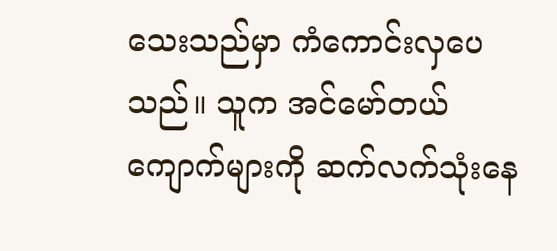သေးသည်မှာ ကံကောင်းလှပေသည်။ သူက အင်မော်တယ် ကျောက်များကို ဆက်လက်သုံးနေ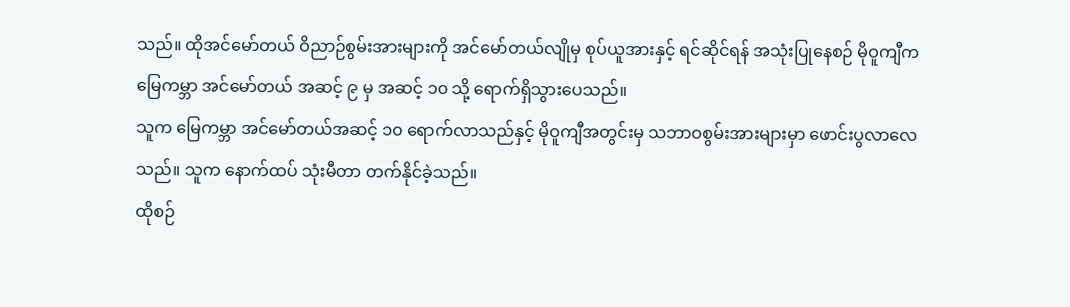သည်။ ထိုအင်မော်တယ် ဝိညာဉ်စွမ်းအားများကို အင်မော်တယ်လျိုမှ စုပ်ယူအားနှင့် ရင်ဆိုင်ရန် အသုံးပြုနေစဉ် မိုဝူကျီက မြေကမ္ဘာ အင်မော်တယ် အဆင့် ၉ မှ အဆင့် ၁၀ သို့ ရောက်ရှိသွားပေသည်။
သူက မြေကမ္ဘာ အင်မော်တယ်အဆင့် ၁၀ ရောက်လာသည်နှင့် မိုဝူကျီအတွင်းမှ သဘာဝစွမ်းအားများမှာ ဖောင်းပွလာလေသည်။ သူက နောက်ထပ် သုံးမီတာ တက်နိုင်ခဲ့သည်။
ထိုစဉ်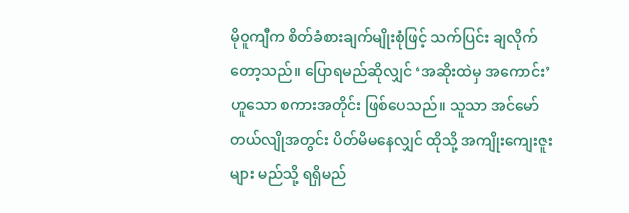မိုဝူကျီက စိတ်ခံစားချက်မျိုးစုံဖြင့် သက်ပြင်း ချလိုက်တော့သည်။ ပြောရမည်ဆိုလျှင် ‘အဆိုးထဲမှ အကောင်း’ ဟူသော စကားအတိုင်း ဖြစ်ပေသည်။ သူသာ အင်မော်တယ်လျိုအတွင်း ပိတ်မိမနေလျှင် ထိုသို့ အကျိုးကျေးဇူးများ မည်သို့ ရရှိမည်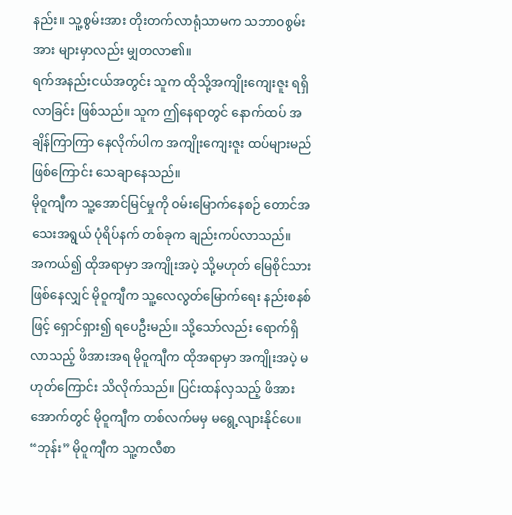နည်း။ သူ့စွမ်းအား တိုးတက်လာရုံသာမက သဘာဝစွမ်းအား များမှာလည်း မျှတလာ၏။
ရက်အနည်းငယ်အတွင်း သူက ထိုသို့အကျိုးကျေးဇူး ရရှိလာခြင်း ဖြစ်သည်။ သူက ဤနေရာတွင် နောက်ထပ် အချိန်ကြာကြာ နေလိုက်ပါက အကျိုးကျေးဇူး ထပ်များမည် ဖြစ်ကြောင်း သေချာနေသည်။
မိုဝူကျီက သူ့အောင်မြင်မှုကို ဝမ်းမြောက်နေစဉ် တောင်အသေးအရွယ် ပုံရိပ်နက် တစ်ခုက ချည်းကပ်လာသည်။
အကယ်၍ ထိုအရာမှာ အကျိုးအပဲ့ သို့မဟုတ် မြေစိုင်သား ဖြစ်နေလျှင် မိုဝူကျီက သူ့လေလွတ်မြောက်ရေး နည်းစနစ်ဖြင့် ရှောင်ရှား၍ ရပေဦးမည်။ သို့သော်လည်း ရောက်ရှိလာသည့် ဖိအားအရ မိုဝူကျီက ထိုအရာမှာ အကျိုးအပဲ့ မဟုတ်ကြောင်း သိလိုက်သည်။ ပြင်းထန်လှသည့် ဖိအားအောက်တွင် မိုဝူကျီက တစ်လက်မမှ မရွေ့လျားနိုင်ပေ။
“ဘုန်း” မိုဝူကျီက သူ့ကလီစာ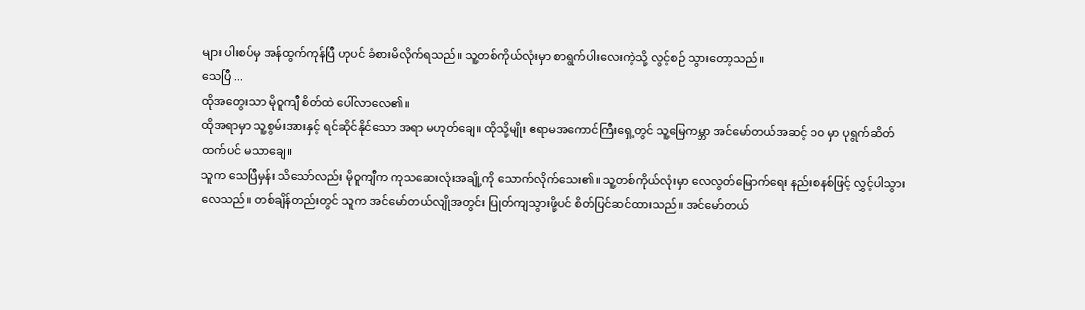များ ပါးစပ်မှ အန်ထွက်ကုန်ပြီ ဟုပင် ခံစားမိလိုက်ရသည်။ သူ့တစ်ကိုယ်လုံးမှာ စာရွက်ပါးလေးကဲ့သို့ လွင့်စဉ် သွားတော့သည်။
သေပြီ ...
ထိုအတွေးသာ မိုဝူကျီ စိတ်ထဲ ပေါ်လာလေ၏။
ထိုအရာမှာ သူ့စွမ်းအားနှင့် ရင်ဆိုင်နိုင်သော အရာ မဟုတ်ချေ။ ထိုသို့မျိုး ဧရာမအကောင်ကြီးရှေ့တွင် သူ့မြေကမ္ဘာ အင်မော်တယ်အဆင့် ၁၀ မှာ ပုရွက်ဆိတ်ထက်ပင် မသာချေ။
သူက သေပြီမှန်း သိသော်လည်း မိုဝူကျီက ကုသဆေးလုံးအချို့ကို သောက်လိုက်သေး၏။ သူ့တစ်ကိုယ်လုံးမှာ လေလွတ်မြောက်ရေး နည်းစနစ်ဖြင့် လွှင့်ပါသွားလေသည်။ တစ်ချိန်တည်းတွင် သူက အင်မော်တယ်လျိုအတွင်း ပြုတ်ကျသွားဖို့ပင် စိတ်ပြင်ဆင်ထားသည်။ အင်မော်တယ်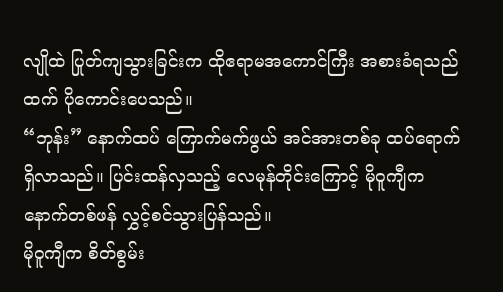လျိုထဲ ပြုတ်ကျသွားခြင်းက ထိုဧရာမအကောင်ကြီး အစားခံရသည်ထက် ပိုကောင်းပေသည်။
“ဘုန်း” နောက်ထပ် ကြောက်မက်ဖွယ် အင်အားတစ်ခု ထပ်ရောက်ရှိလာသည်။ ပြင်းထန်လှသည့် လေမုန်တိုင်းကြောင့် မိုဝူကျီက နောက်တစ်ဖန် လွှင့်စင်သွားပြန်သည်။
မိုဝူကျီက စိတ်စွမ်း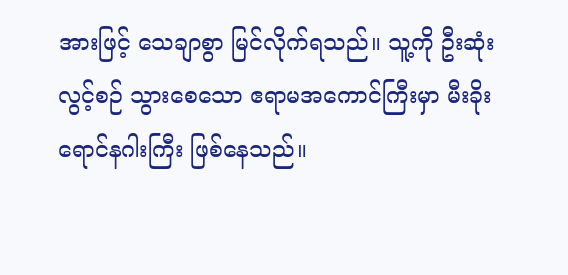အားဖြင့် သေချာစွာ မြင်လိုက်ရသည်။ သူ့ကို ဦးဆုံး လွင့်စဉ် သွားစေသော ဧရာမအကောင်ကြီးမှာ မီးခိုးရောင်နဂါးကြီး ဖြစ်နေသည်။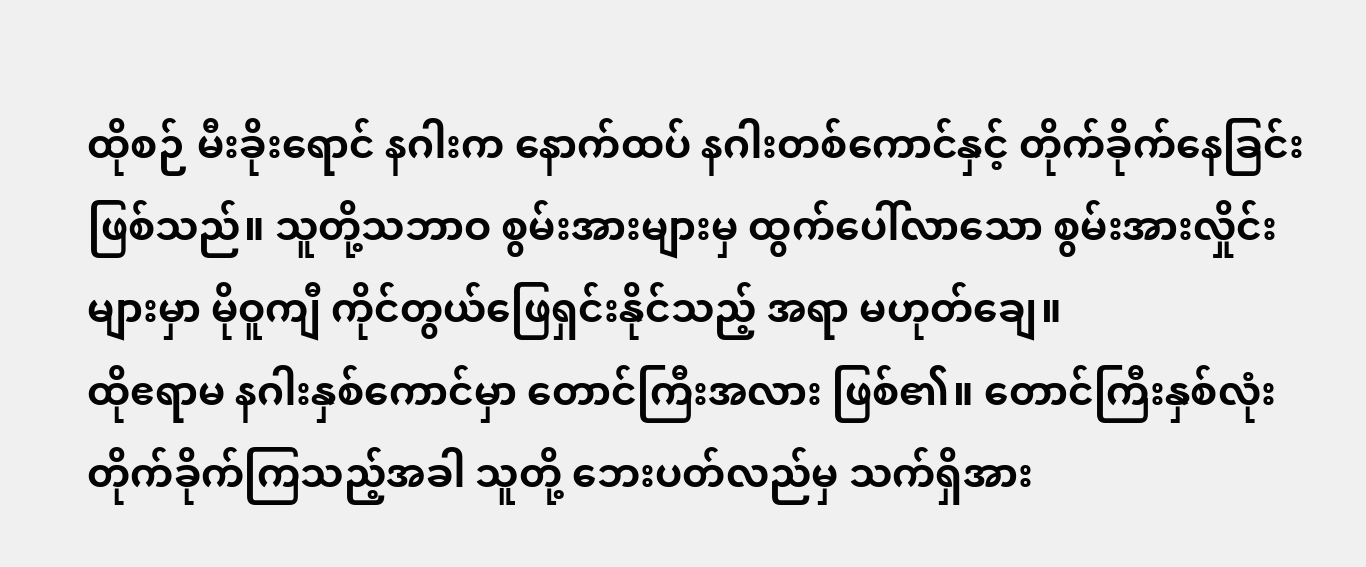ထိုစဉ် မီးခိုးရောင် နဂါးက နောက်ထပ် နဂါးတစ်ကောင်နှင့် တိုက်ခိုက်နေခြင်း ဖြစ်သည်။ သူတို့သဘာဝ စွမ်းအားများမှ ထွက်ပေါ်လာသော စွမ်းအားလှိုင်းများမှာ မိုဝူကျီ ကိုင်တွယ်ဖြေရှင်းနိုင်သည့် အရာ မဟုတ်ချေ။
ထိုဧရာမ နဂါးနှစ်ကောင်မှာ တောင်ကြီးအလား ဖြစ်၏။ တောင်ကြီးနှစ်လုံး တိုက်ခိုက်ကြသည့်အခါ သူတို့ ဘေးပတ်လည်မှ သက်ရှိအား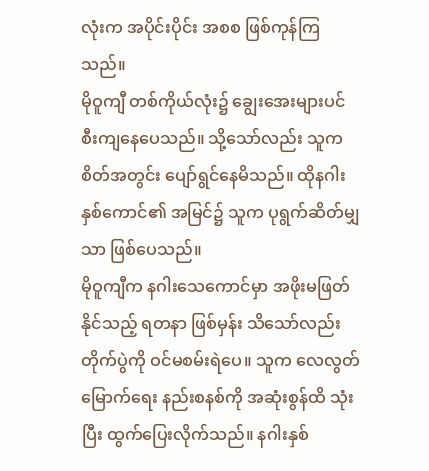လုံးက အပိုင်းပိုင်း အစစ ဖြစ်ကုန်ကြသည်။
မိုဝူကျီ တစ်ကိုယ်လုံး၌ ချွေးအေးများပင် စီးကျနေပေသည်။ သို့သော်လည်း သူက စိတ်အတွင်း ပျော်ရွင်နေမိသည်။ ထိုနဂါးနှစ်ကောင်၏ အမြင်၌ သူက ပုရွက်ဆိတ်မျှသာ ဖြစ်ပေသည်။
မိုဝူကျီက နဂါးသေကောင်မှာ အဖိုးမဖြတ်နိုင်သည့် ရတနာ ဖြစ်မှန်း သိသော်လည်း တိုက်ပွဲကို ဝင်မစမ်းရဲပေ။ သူက လေလွတ်မြောက်ရေး နည်းစနစ်ကို အဆုံးစွန်ထိ သုံးပြီး ထွက်ပြေးလိုက်သည်။ နဂါးနှစ်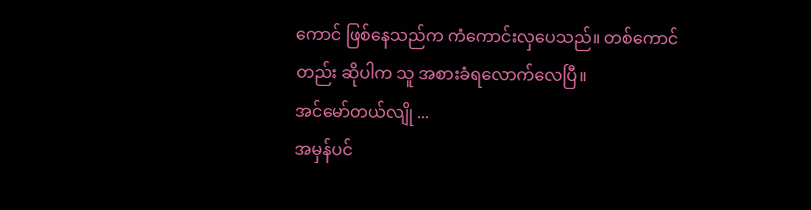ကောင် ဖြစ်နေသည်က ကံကောင်းလှပေသည်။ တစ်ကောင်တည်း ဆိုပါက သူ အစားခံရလောက်လေပြီ။
အင်မော်တယ်လျို ...
အမှန်ပင်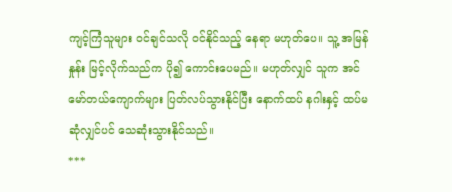ကျင့်ကြံသူများ ဝင်ချင်သလို ဝင်နိုင်သည့် နေရာ မဟုတ်ပေ။ သူ့ အမြန်နှုန်း မြင့်လိုက်သည်က ပို၍ ကောင်းပေမည်။ မဟုတ်လျှင် သူက အင်မော်တယ်ကျောက်များ ပြတ်လပ်သွားနိုင်ပြီး နောက်ထပ် နဂါးနှင့် ထပ်မဆုံလျှင်ပင် သေဆုံးသွားနိုင်သည်။
***